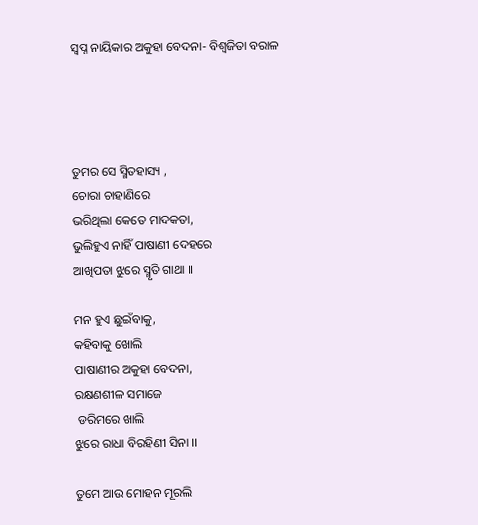ସ୍ବପ୍ନ ନାୟିକାର ଅକୁହା ବେଦନା- ବିଶ୍ବଜିତା ବରାଳ




ତୁମର ସେ ସ୍ମିତହାସ୍ୟ ,
ଚୋରା ଚାହାଣିରେ
ଭରିଥିଲା କେତେ ମାଦକତା,
ଭୁଲିହୁଏ ନାହିଁ ପାଷାଣୀ ଦେହରେ
ଆଖିପତା ଝୁରେ ସ୍ମୃତି ଗାଥା ।।

ମନ ହୁଏ ଛୁଇଁବାକୁ,
କହିବାକୁ ଖୋଲି
ପାଷାଣୀର ଅକୁହା ବେଦନା,
ରକ୍ଷଣଶୀଳ ସମାଜେ
 ଡରିମରେ ଖାଲି
ଝୁରେ ରାଧା ବିରହିଣୀ ସିନା ।।

ତୁମେ ଆଉ ମୋହନ ମୂରଲି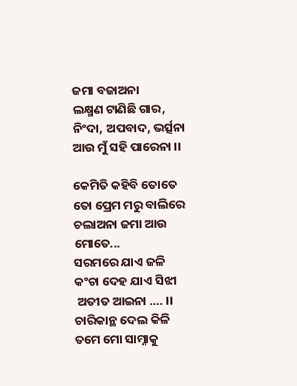ଜମା ବଜାଅନା
ଲକ୍ଷ୍ମଣ ଟାଣିଛି ଗାର,
ନିଂଦା, ଅପବାଦ, ଭର୍ତ୍ସନା
ଆଉ ମୁଁ ସହି ପାରେନା ।।

କେମିତି କହିବି ତୋତେ
ତୋ ପ୍ରେମ ମରୁ ବାଲିରେ ଚଲାଅନା ଜମା ଆଉ ମୋତେ...
ସରମରେ ଯାଏ ଜଳି
କଂଚା ଦେହ ଯାଏ ସିଝୀ
 ଅତୀତ ଆଇନା …. ।।
ଚାରିକାନ୍ଥ ଦେଲ କିଳି
ତମେ ମୋ ସାମ୍ନାକୁ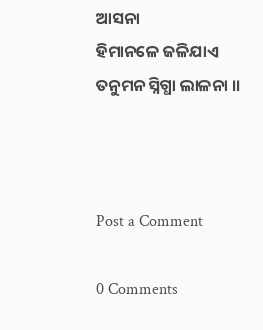ଆସନା
ହିମାନଳେ ଜଳିଯାଏ
ତନୁମନ ସ୍ନିଗ୍ଧା ଲାଳନା ।।



Post a Comment

0 Comments